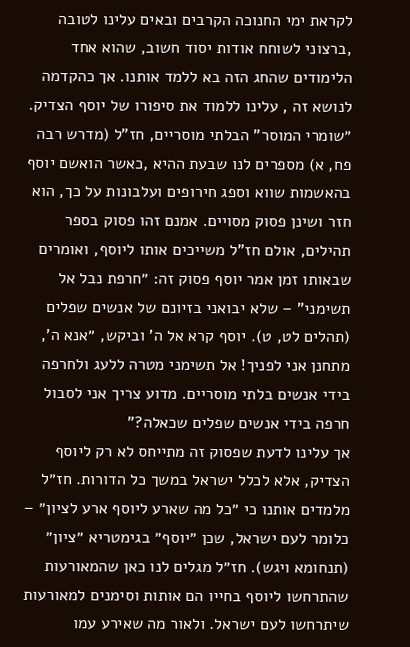לקראת ימי החנוכה הקרבים ובאים עלינו לטובה ,ברצוני לשוחח אודות יסוד חשוב, שהוא אחד הלימודים שהחג הזה בא ללמד אותנו. אך כהקדמה לנושא זה , עלינו ללמוד את סיפורו של יוסף הצדיק.
״שומרי המוסר" הבלתי מוסריים, חז"ל (מדרש רבה פח, א) מספרים לנו שבעת ההיא ,כאשר הואשם יוסף בהאשמות שווא וספג חירופים ועלבונות על כך, הוא חזר ושינן פסוק מסויים. אמנם זהו פסוק בספר תהילים, אולם חז"ל משייכים אותו ליוסף, ואומרים שבאותו זמן אמר יוסף פסוק זה: ״חרפת נבל אל תשימני" – שלא יבואני בזיונם של אנשים שפלים (תהלים לט, ט). יוסף קרא אל ה' וביקש, ״אנא ה', מתחנן אני לפניך! אל תשימני מטרה ללעג ולחרפה בידי אנשים בלתי מוסריים. מדוע צריך אני לסבול חרפה בידי אנשים שפלים שכאלה?"
אך עלינו לדעת שפסוק זה מתייחס לא רק ליוסף הצדיק, אלא לכלל ישראל במשך כל הדורות. חז״ל מלמדים אותנו כי ״כל מה שארע ליוסף ארע לציון״ – כלומר לעם ישראל, שכן ״יוסף״ בגימטריא ״ציון״ (תנחומא ויגש). חז״ל מגלים לנו כאן שהמאורעות שהתרחשו ליוסף בחייו הם אותות וסימנים למאורעות שיתרחשו לעם ישראל. ולאור מה שאירע עמו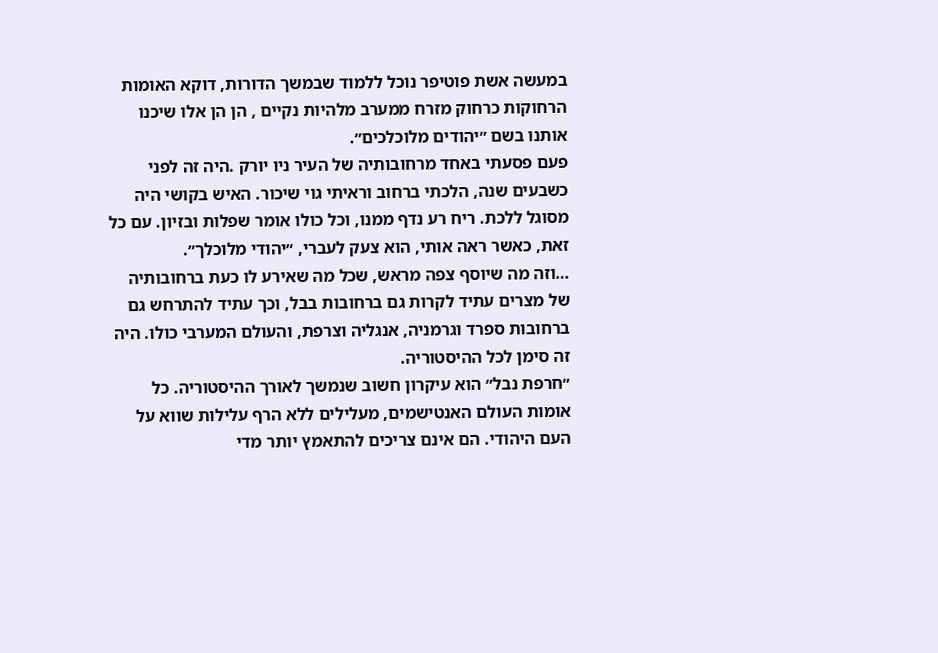במעשה אשת פוטיפר נוכל ללמוד שבמשך הדורות, דוקא האומות הרחוקות כרחוק מזרח ממערב מלהיות נקיים , הן הן אלו שיכנו אותנו בשם ״יהודים מלוכלכים״.
פעם פסעתי באחד מרחובותיה של העיר ניו יורק .היה זה לפני כשבעים שנה, הלכתי ברחוב וראיתי גוי שיכור. האיש בקושי היה מסוגל ללכת. ריח רע נדף ממנו, וכל כולו אומר שפלות ובזיון. עם כל זאת, כאשר ראה אותי, הוא צעק לעברי, ״יהודי מלוכלך״.
…וזה מה שיוסף צפה מראש, שכל מה שאירע לו כעת ברחובותיה של מצרים עתיד לקרות גם ברחובות בבל, וכך עתיד להתרחש גם ברחובות ספרד וגרמניה, אנגליה וצרפת, והעולם המערבי כולו. היה זה סימן לכל ההיסטוריה.
״חרפת נבל״ הוא עיקרון חשוב שנמשך לאורך ההיסטוריה. כל אומות העולם האנטישמים, מעלילים ללא הרף עלילות שווא על העם היהודי. הם אינם צריכים להתאמץ יותר מדי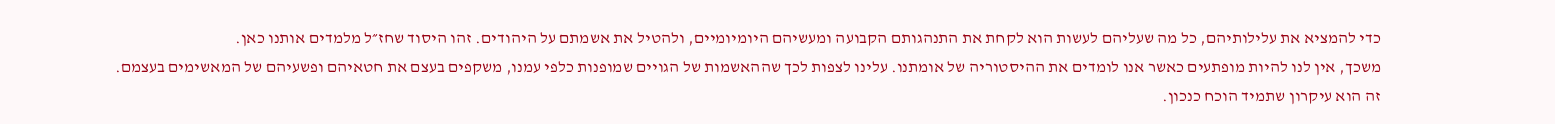כדי להמציא את עלילותיהם, כל מה שעליהם לעשות הוא לקחת את התנהגותם הקבועה ומעשיהם היומיומיים, ולהטיל את אשמתם על היהודים. זהו היסוד שחז״ל מלמדים אותנו כאן.
משכך, אין לנו להיות מופתעים כאשר אנו לומדים את ההיסטוריה של אומתנו. עלינו לצפות לכך שההאשמות של הגויים שמופנות כלפי עמנו, משקפים בעצם את חטאיהם ופשעיהם של המאשימים בעצמם.
זה הוא עיקרון שתמיד הוכח כנכון.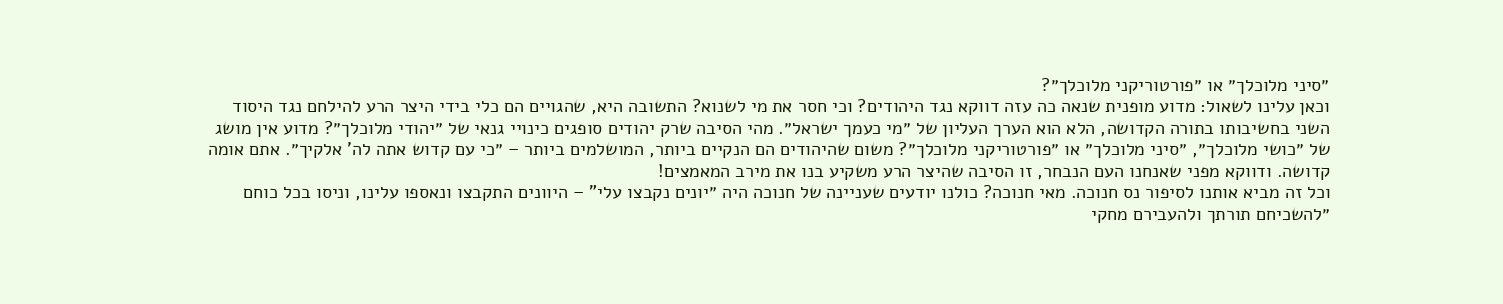״סיני מלוכלך״ או ״פורטוריקני מלוכלך״?
וכאן עלינו לשאול: מדוע מופנית שנאה כה עזה דווקא נגד היהודים? וכי חסר את מי לשנוא? התשובה היא, שהגויים הם כלי בידי היצר הרע להילחם נגד היסוד השני בחשיבותו בתורה הקדושה, הלא הוא הערך העליון של ״מי כעמך ישראל״. מהי הסיבה שרק יהודים סופגים כינויי גנאי של ״יהודי מלוכלך״? מדוע אין מושג של ״כושי מלוכלך״, ״סיני מלוכלך״ או ״פורטוריקני מלוכלך״? משום שהיהודים הם הנקיים ביותר, המושלמים ביותר – ״כי עם קדוש אתה לה' אלקיך״. אתם אומה קדושה. ודווקא מפני שאנחנו העם הנבחר, זו הסיבה שהיצר הרע משקיע בנו את מירב המאמצים!
וכל זה מביא אותנו לסיפור נס חנוכה. מאי חנוכה? כולנו יודעים שעניינה של חנוכה היה ״יונים נקבצו עלי" – היוונים התקבצו ונאספו עלינו, וניסו בכל כוחם ״להשכיחם תורתך ולהעבירם מחקי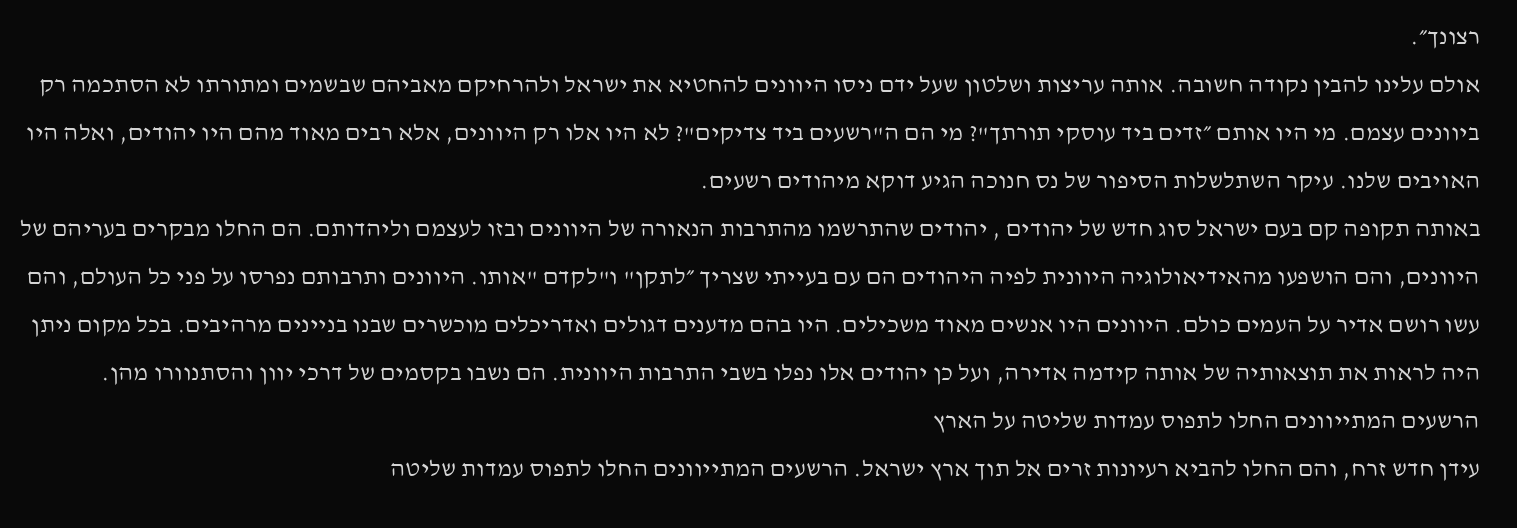רצונך״.
אולם עלינו להבין נקודה חשובה. אותה עריצות ושלטון שעל ידם ניסו היוונים להחטיא את ישראל ולהרחיקם מאביהם שבשמים ומתורתו לא הסתכמה רק ביוונים עצמם. מי היו אותם ״זדים ביד עוסקי תורתך"? מי הם ה"רשעים ביד צדיקים"? לא היו אלו רק היוונים, אלא רבים מאוד מהם היו יהודים, ואלה היו האויבים שלנו. עיקר השתלשלות הסיפור של נס חנוכה הגיע דוקא מיהודים רשעים.
באותה תקופה קם בעם ישראל סוג חדש של יהודים , יהודים שהתרשמו מהתרבות הנאורה של היוונים ובזו לעצמם וליהדותם. הם החלו מבקרים בעריהם של היוונים, והם הושפעו מהאידיאולוגיה היוונית לפיה היהודים הם עם בעייתי שצריך ״לתקן" ו"לקדם "אותו. היוונים ותרבותם נפרסו על פני כל העולם, והם עשו רושם אדיר על העמים כולם. היוונים היו אנשים מאוד משכילים. היו בהם מדענים דגולים ואדריכלים מוכשרים שבנו בניינים מרהיבים. בכל מקום ניתן היה לראות את תוצאותיה של אותה קידמה אדירה, ועל כן יהודים אלו נפלו בשבי התרבות היוונית. הם נשבו בקסמים של דרכי יוון והסתנוורו מהן.
הרשעים המתייוונים החלו לתפוס עמדות שליטה על הארץ
עידן חדש זרח, והם החלו להביא רעיונות זרים אל תוך ארץ ישראל. הרשעים המתייוונים החלו לתפוס עמדות שליטה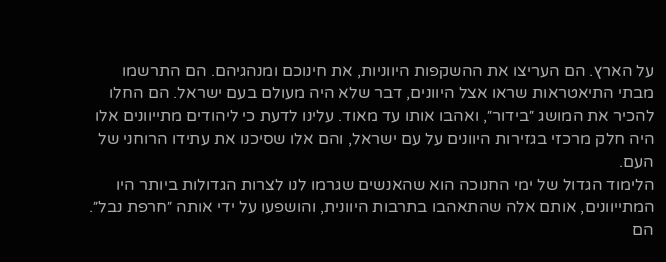על הארץ. הם העריצו את ההשקפות היווניות, את חינוכם ומנהגיהם. הם התרשמו מבתי התיאטראות שראו אצל היוונים, דבר שלא היה מעולם בעם ישראל. הם החלו להכיר את המושג ״בידור״, ואהבו אותו עד מאוד. עלינו לדעת כי ליהודים מתייוונים אלו היה חלק מרכזי בגזירות היוונים על עם ישראל, והם אלו שסיכנו את עתידו הרוחני של העם.
הלימוד הגדול של ימי החנוכה הוא שהאנשים שגרמו לנו לצרות הגדולות ביותר היו המתייוונים, אותם אלה שהתאהבו בתרבות היוונית, והושפעו על ידי אותה ״חרפת נבל״. הם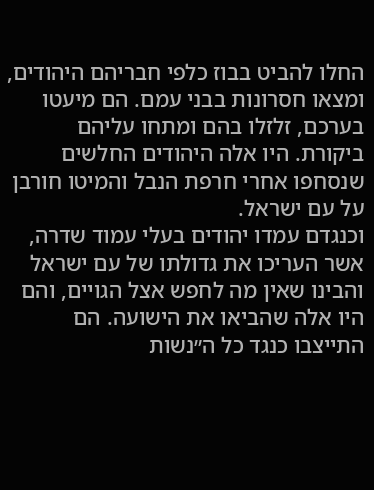החלו להביט בבוז כלפי חבריהם היהודים, ומצאו חסרונות בבני עמם. הם מיעטו בערכם, זלזלו בהם ומתחו עליהם ביקורת. היו אלה היהודים החלשים שנסחפו אחרי חרפת הנבל והמיטו חורבן על עם ישראל.
וכנגדם עמדו יהודים בעלי עמוד שדרה, אשר העריכו את גדולתו של עם ישראל והבינו שאין מה לחפש אצל הגויים, והם היו אלה שהביאו את הישועה. הם התייצבו כנגד כל ה״נשות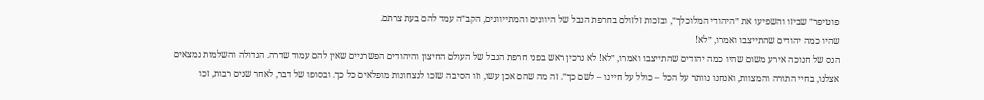פוטיפר״ שביזו והשפיעו את ״היהודי המלוכלך״, ובזכות זלזולם בחרפת הנבל של היוונים והמתייוונים, הקב״ה עמד להם בעת צרתם.
שהיו כמה יהודים שהתייצבו ואמרו, ״לא!
הנס של חנוכה אירע משום שהיו כמה יהודים שהתייצבו ואמרו, ״לא! לא נרכין ראש בפני חרפת הנבל של העולם החיצון והיהודים הפשרניים שאין להם עמוד שדרה. הגדולה והשלמות נמצאים אצלנו, בחיי התורה והמצוות, ואנחנו נוותר על הכל – כולל על חיינו – לשם כך״. זה מה שהם אכן עשו, וזו הסיבה שזכו לנצחונות מופלאים כל כך. ובסופו של דבר, לאחר שנים רבות, זכו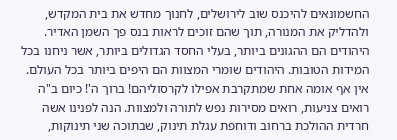החשמונאים להיכנס שוב לירושלים, לחנוך מחדש את בית המקדש, ולהדליק את המנורה, תוך שהם זוכים לראות בנס פך השמן האדיר.
היהודים הם ההגונים ביותר, בעלי החסד הגדולים ביותר, אשר ניחנו בכל המידות הטובות. היהודים שומרי המצוות הם היפים ביותר בכל העולם. אין אף אומה אחת שמתקרבת אפילו לקרסוליהם! ברוך ה'! כיום ב"ה רואים צניעות, רואים מסירות נפש לתורה ולמצוות. הנה לפנינו אשה חרדית ההולכת ברחוב ודוחפת עגלת תינוק, שבתוכה שני תינוקות,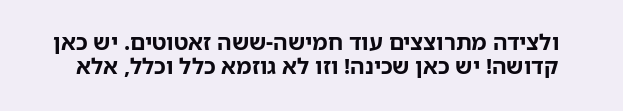ולצידה מתרוצצים עוד חמישה-ששה זאטוטים. יש כאן קדושה! יש כאן שכינה! וזו לא גוזמא כלל וכלל, אלא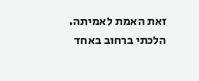זאת האמת לאמיתה.
הלכתי ברחוב באחד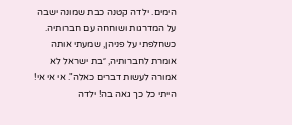הימים. ילדה קטנה כבת שמונה ישבה על המדרגות ושוחחה עם חברותיה. כשחלפתי על פניהן, שמעתי אותה אומרת לחברותיה, ״בת ישראל לא אמורה לעשות דברים כאלה". אי אי אי! הייתי כל כך גאה בה! ילדה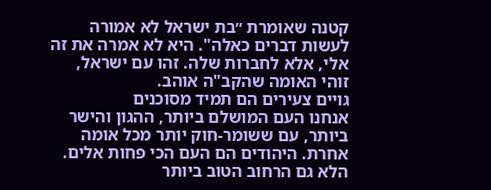קטנה שאומרת ״בת ישראל לא אמורה לעשות דברים כאלה". היא לא אמרה את זה אלי, אלא לחברות שלה. זהו עם ישראל, זוהי האומה שהקב"ה אוהב.
גויים צעירים הם תמיד מסוכנים
אנחנו העם המושלם ביותר, ההגון והישר ביותר, עם ששומר-חוק יותר מכל אומה אחרת. היהודים הם העם הכי פחות אלים. הלא גם הרחוב הטוב ביותר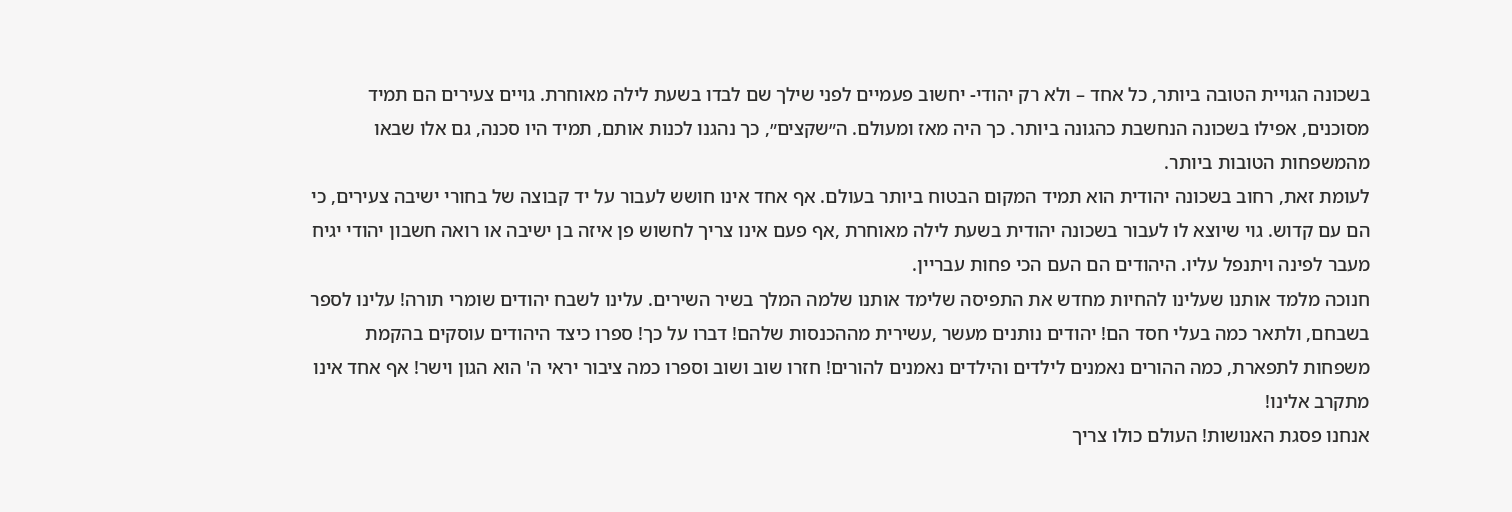בשכונה הגויית הטובה ביותר, כל אחד – ולא רק יהודי- יחשוב פעמיים לפני שילך שם לבדו בשעת לילה מאוחרת. גויים צעירים הם תמיד מסוכנים, אפילו בשכונה הנחשבת כהגונה ביותר. כך היה מאז ומעולם. ה״שקצים״, כך נהגנו לכנות אותם, תמיד היו סכנה, גם אלו שבאו מהמשפחות הטובות ביותר.
לעומת זאת, רחוב בשכונה יהודית הוא תמיד המקום הבטוח ביותר בעולם. אף אחד אינו חושש לעבור על יד קבוצה של בחורי ישיבה צעירים, כי הם עם קדוש. גוי שיוצא לו לעבור בשכונה יהודית בשעת לילה מאוחרת ,אף פעם אינו צריך לחשוש פן איזה בן ישיבה או רואה חשבון יהודי יגיח מעבר לפינה ויתנפל עליו. היהודים הם העם הכי פחות עבריין.
חנוכה מלמד אותנו שעלינו להחיות מחדש את התפיסה שלימד אותנו שלמה המלך בשיר השירים. עלינו לשבח יהודים שומרי תורה! עלינו לספר בשבחם, ולתאר כמה בעלי חסד הם! יהודים נותנים מעשר ,עשירית מההכנסות שלהם! דברו על כך! ספרו כיצד היהודים עוסקים בהקמת משפחות לתפארת, כמה ההורים נאמנים לילדים והילדים נאמנים להורים! חזרו שוב ושוב וספרו כמה ציבור יראי ה' הוא הגון וישר! אף אחד אינו מתקרב אלינו!
אנחנו פסגת האנושות! העולם כולו צריך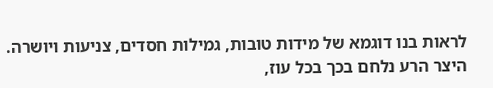לראות בנו דוגמא של מידות טובות, גמילות חסדים, צניעות ויושרה. היצר הרע נלחם בכך בכל עוז,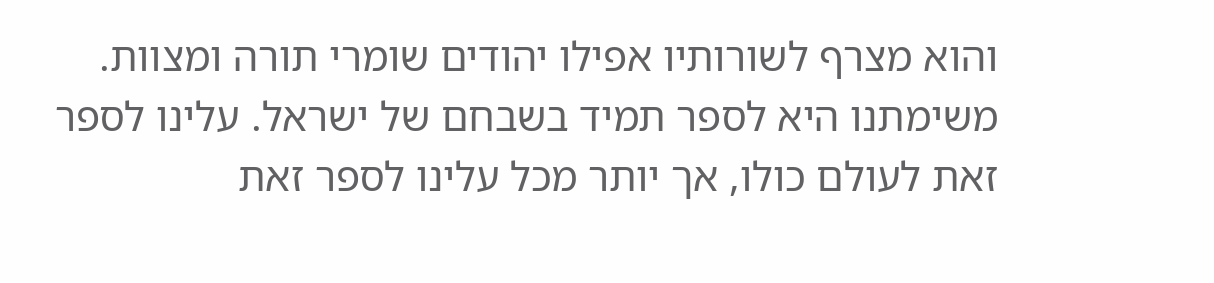והוא מצרף לשורותיו אפילו יהודים שומרי תורה ומצוות. משימתנו היא לספר תמיד בשבחם של ישראל. עלינו לספר זאת לעולם כולו, אך יותר מכל עלינו לספר זאת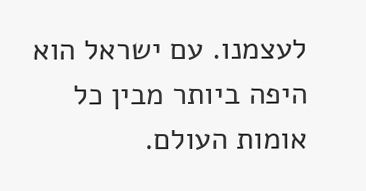לעצמנו. עם ישראל הוא היפה ביותר מבין כל אומות העולם.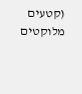(קטעים מלוקטים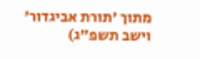מתוך 'תורת אביגדור' וישב תשפ"ג)